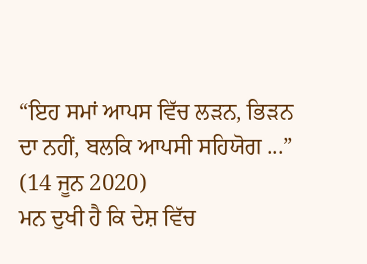“ਇਹ ਸਮਾਂ ਆਪਸ ਵਿੱਚ ਲੜਨ, ਭਿੜਨ ਦਾ ਨਹੀਂ, ਬਲਕਿ ਆਪਸੀ ਸਹਿਯੋਗ ...”
(14 ਜੂਨ 2020)
ਮਨ ਦੁਖੀ ਹੈ ਕਿ ਦੇਸ਼ ਵਿੱਚ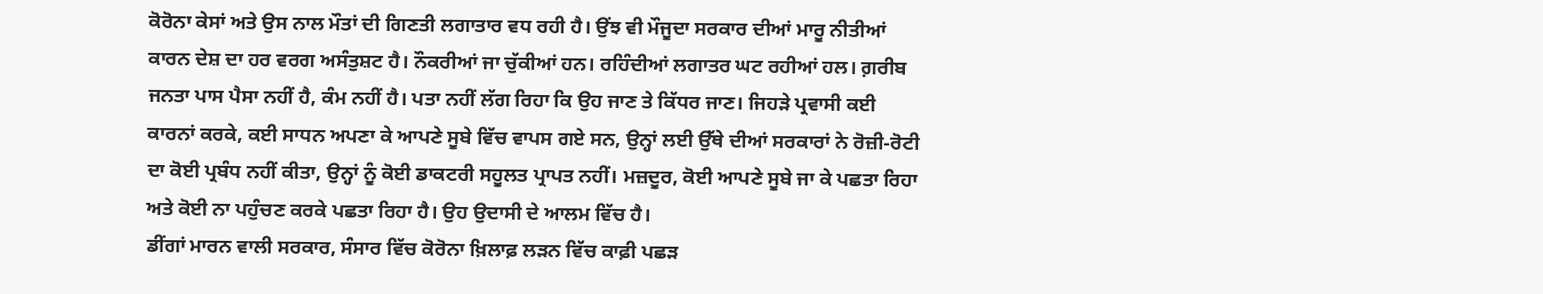ਕੋਰੋਨਾ ਕੇਸਾਂ ਅਤੇ ਉਸ ਨਾਲ ਮੌਤਾਂ ਦੀ ਗਿਣਤੀ ਲਗਾਤਾਰ ਵਧ ਰਹੀ ਹੈ। ਉਂਝ ਵੀ ਮੌਜੂਦਾ ਸਰਕਾਰ ਦੀਆਂ ਮਾਰੂ ਨੀਤੀਆਂ ਕਾਰਨ ਦੇਸ਼ ਦਾ ਹਰ ਵਰਗ ਅਸੰਤੁਸ਼ਟ ਹੈ। ਨੌਕਰੀਆਂ ਜਾ ਚੁੱਕੀਆਂ ਹਨ। ਰਹਿੰਦੀਆਂ ਲਗਾਤਰ ਘਟ ਰਹੀਆਂ ਹਲ। ਗ਼ਰੀਬ ਜਨਤਾ ਪਾਸ ਪੈਸਾ ਨਹੀਂ ਹੈ, ਕੰਮ ਨਹੀਂ ਹੈ। ਪਤਾ ਨਹੀਂ ਲੱਗ ਰਿਹਾ ਕਿ ਉਹ ਜਾਣ ਤੇ ਕਿੱਧਰ ਜਾਣ। ਜਿਹੜੇ ਪ੍ਰਵਾਸੀ ਕਈ ਕਾਰਨਾਂ ਕਰਕੇ, ਕਈ ਸਾਧਨ ਅਪਣਾ ਕੇ ਆਪਣੇ ਸੂਬੇ ਵਿੱਚ ਵਾਪਸ ਗਏ ਸਨ, ਉਨ੍ਹਾਂ ਲਈ ਉੱਥੇ ਦੀਆਂ ਸਰਕਾਰਾਂ ਨੇ ਰੋਜ਼ੀ-ਰੋਟੀ ਦਾ ਕੋਈ ਪ੍ਰਬੰਧ ਨਹੀਂ ਕੀਤਾ, ਉਨ੍ਹਾਂ ਨੂੰ ਕੋਈ ਡਾਕਟਰੀ ਸਹੂਲਤ ਪ੍ਰਾਪਤ ਨਹੀਂ। ਮਜ਼ਦੂਰ, ਕੋਈ ਆਪਣੇ ਸੂਬੇ ਜਾ ਕੇ ਪਛਤਾ ਰਿਹਾ ਅਤੇ ਕੋਈ ਨਾ ਪਹੁੰਚਣ ਕਰਕੇ ਪਛਤਾ ਰਿਹਾ ਹੈ। ਉਹ ਉਦਾਸੀ ਦੇ ਆਲਮ ਵਿੱਚ ਹੈ।
ਡੀਂਗਾਂ ਮਾਰਨ ਵਾਲੀ ਸਰਕਾਰ, ਸੰਸਾਰ ਵਿੱਚ ਕੋਰੋਨਾ ਖ਼ਿਲਾਫ਼ ਲੜਨ ਵਿੱਚ ਕਾਫ਼ੀ ਪਛੜ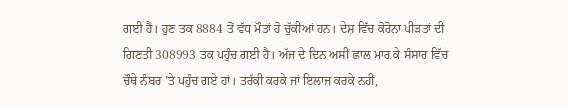ਗਈ ਹੈ। ਹੁਣ ਤਕ 8884 ਤੋਂ ਵੱਧ ਮੌਤਾਂ ਹੋ ਚੁੱਕੀਆਂ ਹਨ। ਦੇਸ਼ ਵਿੱਚ ਕੋਰੋਨਾ ਪੀੜਤਾਂ ਦੀ ਗਿਣਤੀ 308993 ਤਕ ਪਹੁੰਚ ਗਈ ਹੈ। ਅੱਜ ਦੇ ਦਿਨ ਅਸੀਂ ਛਾਲ ਮਾਰ ਕੇ ਸੰਸਾਰ ਵਿੱਚ ਚੌਥੇ ਨੰਬਰ ’ਤੇ ਪਹੁੰਚ ਗਏ ਹਾਂ। ਤਰੱਕੀ ਕਰਕੇ ਜਾਂ ਇਲਾਜ ਕਰਕੇ ਨਹੀਂ,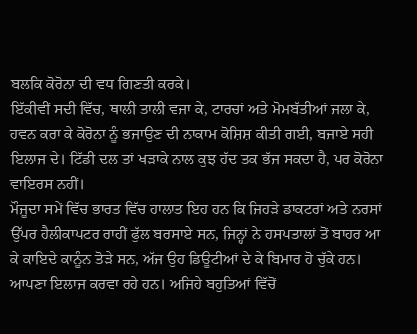ਬਲਕਿ ਕੋਰੋਨਾ ਦੀ ਵਧ ਗਿਣਤੀ ਕਰਕੇ।
ਇੱਕੀਵੀਂ ਸਦੀ ਵਿੱਚ, ਥਾਲੀ ਤਾਲੀ ਵਜਾ ਕੇ, ਟਾਰਚਾਂ ਅਤੇ ਮੋਮਬੱਤੀਆਂ ਜਲਾ ਕੇ, ਹਵਨ ਕਰਾ ਕੇ ਕੋਰੋਨਾ ਨੂੰ ਭਜਾਉਣ ਦੀ ਨਾਕਾਮ ਕੋਸ਼ਿਸ਼ ਕੀਤੀ ਗਈ, ਬਜਾਏ ਸਹੀ ਇਲਾਜ ਦੇ। ਟਿੱਡੀ ਦਲ ਤਾਂ ਖੜਾਕੇ ਨਾਲ ਕੁਝ ਹੱਦ ਤਕ ਭੱਜ ਸਕਦਾ ਹੈ, ਪਰ ਕੋਰੋਨਾ ਵਾਇਰਸ ਨਹੀਂ।
ਮੌਜੂਦਾ ਸਮੇਂ ਵਿੱਚ ਭਾਰਤ ਵਿੱਚ ਹਾਲਾਤ ਇਹ ਹਨ ਕਿ ਜਿਹੜੇ ਡਾਕਟਰਾਂ ਅਤੇ ਨਰਸਾਂ ਉੱਪਰ ਹੈਲੀਕਾਪਟਰ ਰਾਹੀਂ ਫੁੱਲ ਬਰਸਾਏ ਸਨ, ਜਿਨ੍ਹਾਂ ਨੇ ਹਸਪਤਾਲਾਂ ਤੋਂ ਬਾਹਰ ਆ ਕੇ ਕਾਇਦੇ ਕਾਨੂੰਨ ਤੋੜੇ ਸਨ, ਅੱਜ ਉਹ ਡਿਊਟੀਆਂ ਦੇ ਕੇ ਬਿਮਾਰ ਹੋ ਚੁੱਕੇ ਹਨ। ਆਪਣਾ ਇਲਾਜ ਕਰਵਾ ਰਹੇ ਹਨ। ਅਜਿਹੇ ਬਹੁਤਿਆਂ ਵਿੱਚੋਂ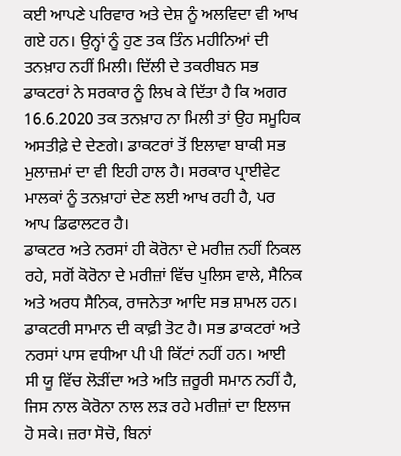ਕਈ ਆਪਣੇ ਪਰਿਵਾਰ ਅਤੇ ਦੇਸ਼ ਨੂੰ ਅਲਵਿਦਾ ਵੀ ਆਖ ਗਏ ਹਨ। ਉਨ੍ਹਾਂ ਨੂੰ ਹੁਣ ਤਕ ਤਿੰਨ ਮਹੀਨਿਆਂ ਦੀ ਤਨਖ਼ਾਹ ਨਹੀਂ ਮਿਲੀ। ਦਿੱਲੀ ਦੇ ਤਕਰੀਬਨ ਸਭ ਡਾਕਟਰਾਂ ਨੇ ਸਰਕਾਰ ਨੂੰ ਲਿਖ ਕੇ ਦਿੱਤਾ ਹੈ ਕਿ ਅਗਰ 16.6.2020 ਤਕ ਤਨਖ਼ਾਹ ਨਾ ਮਿਲੀ ਤਾਂ ਉਹ ਸਮੂਹਿਕ ਅਸਤੀਫ਼ੇ ਦੇ ਦੇਣਗੇ। ਡਾਕਟਰਾਂ ਤੋਂ ਇਲਾਵਾ ਬਾਕੀ ਸਭ ਮੁਲਾਜ਼ਮਾਂ ਦਾ ਵੀ ਇਹੀ ਹਾਲ ਹੈ। ਸਰਕਾਰ ਪ੍ਰਾਈਵੇਟ ਮਾਲਕਾਂ ਨੂੰ ਤਨਖ਼ਾਹਾਂ ਦੇਣ ਲਈ ਆਖ ਰਹੀ ਹੈ, ਪਰ ਆਪ ਡਿਫਾਲਟਰ ਹੈ।
ਡਾਕਟਰ ਅਤੇ ਨਰਸਾਂ ਹੀ ਕੋਰੋਨਾ ਦੇ ਮਰੀਜ਼ ਨਹੀਂ ਨਿਕਲ ਰਹੇ, ਸਗੋਂ ਕੋਰੋਨਾ ਦੇ ਮਰੀਜ਼ਾਂ ਵਿੱਚ ਪੁਲਿਸ ਵਾਲੇ, ਸੈਨਿਕ ਅਤੇ ਅਰਧ ਸੈਨਿਕ, ਰਾਜਨੇਤਾ ਆਦਿ ਸਭ ਸ਼ਾਮਲ ਹਨ। ਡਾਕਟਰੀ ਸਾਮਾਨ ਦੀ ਕਾਫ਼ੀ ਤੋਟ ਹੈ। ਸਭ ਡਾਕਟਰਾਂ ਅਤੇ ਨਰਸਾਂ ਪਾਸ ਵਧੀਆ ਪੀ ਪੀ ਕਿੱਟਾਂ ਨਹੀਂ ਹਨ। ਆਈ ਸੀ ਯੂ ਵਿੱਚ ਲੋੜੀਂਦਾ ਅਤੇ ਅਤਿ ਜ਼ਰੂਰੀ ਸਮਾਨ ਨਹੀਂ ਹੈ, ਜਿਸ ਨਾਲ ਕੋਰੋਨਾ ਨਾਲ ਲੜ ਰਹੇ ਮਰੀਜ਼ਾਂ ਦਾ ਇਲਾਜ ਹੋ ਸਕੇ। ਜ਼ਰਾ ਸੋਚੋ, ਬਿਨਾਂ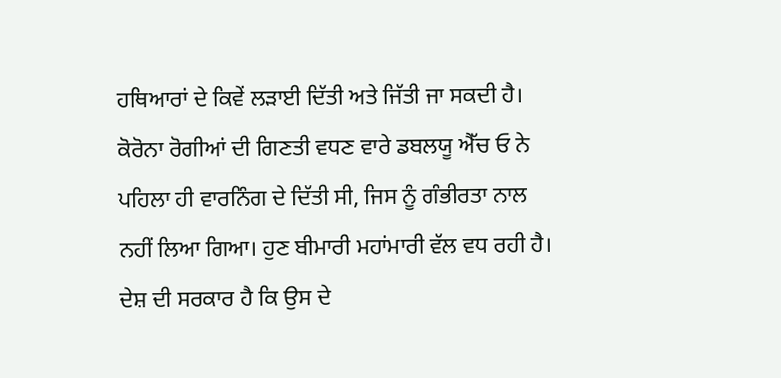ਹਥਿਆਰਾਂ ਦੇ ਕਿਵੇਂ ਲੜਾਈ ਦਿੱਤੀ ਅਤੇ ਜਿੱਤੀ ਜਾ ਸਕਦੀ ਹੈ।
ਕੋਰੋਨਾ ਰੋਗੀਆਂ ਦੀ ਗਿਣਤੀ ਵਧਣ ਵਾਰੇ ਡਬਲਯੂ ਐੱਚ ਓ ਨੇ ਪਹਿਲਾ ਹੀ ਵਾਰਨਿੰਗ ਦੇ ਦਿੱਤੀ ਸੀ, ਜਿਸ ਨੂੰ ਗੰਭੀਰਤਾ ਨਾਲ ਨਹੀਂ ਲਿਆ ਗਿਆ। ਹੁਣ ਬੀਮਾਰੀ ਮਹਾਂਮਾਰੀ ਵੱਲ ਵਧ ਰਹੀ ਹੈ। ਦੇਸ਼ ਦੀ ਸਰਕਾਰ ਹੈ ਕਿ ਉਸ ਦੇ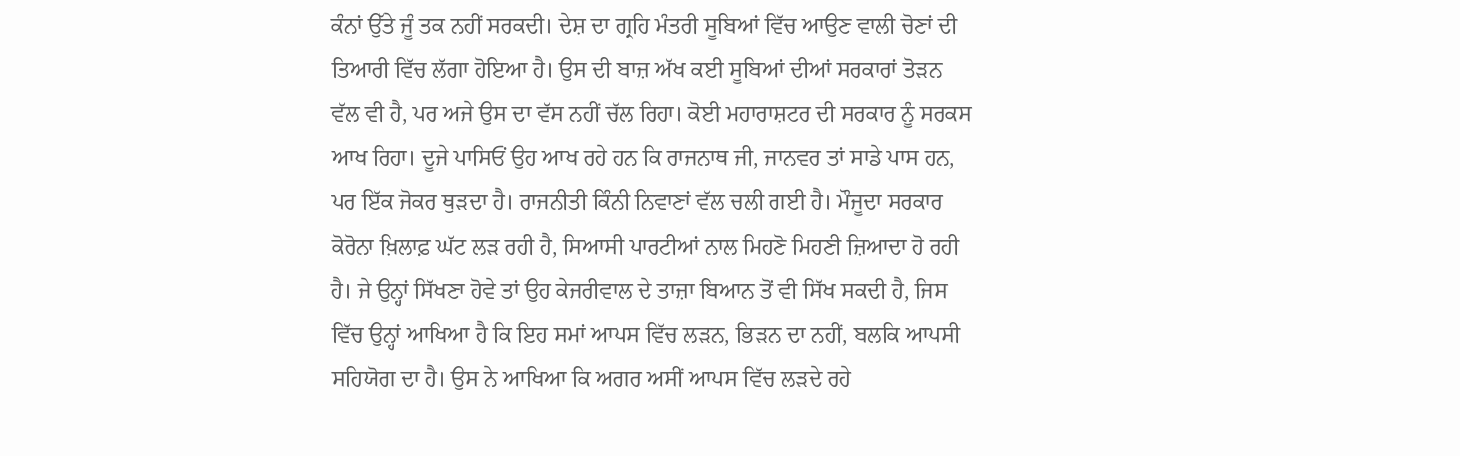ਕੰਨਾਂ ਉੱਤੇ ਜੂੰ ਤਕ ਨਹੀਂ ਸਰਕਦੀ। ਦੇਸ਼ ਦਾ ਗ੍ਰਹਿ ਮੰਤਰੀ ਸੂਬਿਆਂ ਵਿੱਚ ਆਉਣ ਵਾਲੀ ਚੋਣਾਂ ਦੀ ਤਿਆਰੀ ਵਿੱਚ ਲੱਗਾ ਹੋਇਆ ਹੈ। ਉਸ ਦੀ ਬਾਜ਼ ਅੱਖ ਕਈ ਸੂਬਿਆਂ ਦੀਆਂ ਸਰਕਾਰਾਂ ਤੋੜਨ ਵੱਲ ਵੀ ਹੈ, ਪਰ ਅਜੇ ਉਸ ਦਾ ਵੱਸ ਨਹੀਂ ਚੱਲ ਰਿਹਾ। ਕੋਈ ਮਹਾਰਾਸ਼ਟਰ ਦੀ ਸਰਕਾਰ ਨੂੰ ਸਰਕਸ ਆਖ ਰਿਹਾ। ਦੂਜੇ ਪਾਸਿਓਂ ਉਹ ਆਖ ਰਹੇ ਹਨ ਕਿ ਰਾਜਨਾਥ ਜੀ, ਜਾਨਵਰ ਤਾਂ ਸਾਡੇ ਪਾਸ ਹਨ, ਪਰ ਇੱਕ ਜੋਕਰ ਥੁੜਦਾ ਹੈ। ਰਾਜਨੀਤੀ ਕਿੰਨੀ ਨਿਵਾਣਾਂ ਵੱਲ ਚਲੀ ਗਈ ਹੈ। ਮੌਜੂਦਾ ਸਰਕਾਰ ਕੋਰੋਨਾ ਖ਼ਿਲਾਫ਼ ਘੱਟ ਲੜ ਰਹੀ ਹੈ, ਸਿਆਸੀ ਪਾਰਟੀਆਂ ਨਾਲ ਮਿਹਣੋ ਮਿਹਣੀ ਜ਼ਿਆਦਾ ਹੋ ਰਹੀ ਹੈ। ਜੇ ਉਨ੍ਹਾਂ ਸਿੱਖਣਾ ਹੋਵੇ ਤਾਂ ਉਹ ਕੇਜਰੀਵਾਲ ਦੇ ਤਾਜ਼ਾ ਬਿਆਨ ਤੋਂ ਵੀ ਸਿੱਖ ਸਕਦੀ ਹੈ, ਜਿਸ ਵਿੱਚ ਉਨ੍ਹਾਂ ਆਖਿਆ ਹੈ ਕਿ ਇਹ ਸਮਾਂ ਆਪਸ ਵਿੱਚ ਲੜਨ, ਭਿੜਨ ਦਾ ਨਹੀਂ, ਬਲਕਿ ਆਪਸੀ ਸਹਿਯੋਗ ਦਾ ਹੈ। ਉਸ ਨੇ ਆਖਿਆ ਕਿ ਅਗਰ ਅਸੀਂ ਆਪਸ ਵਿੱਚ ਲੜਦੇ ਰਹੇ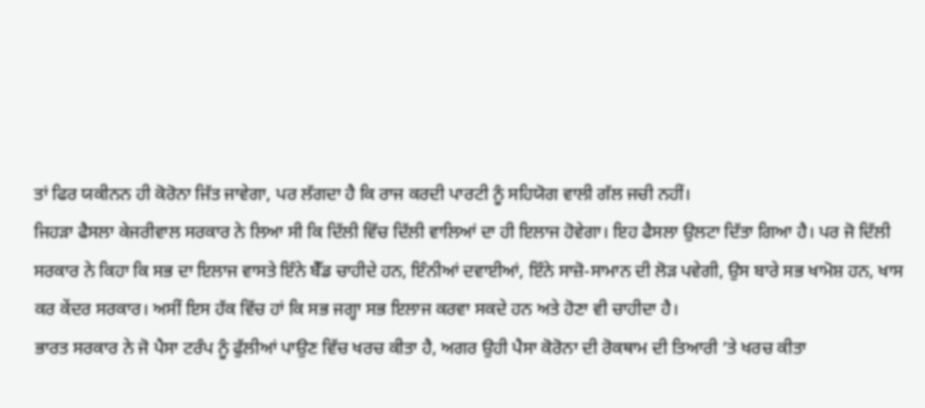ਤਾਂ ਫਿਰ ਯਕੀਨਨ ਹੀ ਕੋਰੋਨਾ ਜਿੱਤ ਜਾਵੇਗਾ, ਪਰ ਲੱਗਦਾ ਹੈ ਕਿ ਰਾਜ ਕਰਦੀ ਪਾਰਟੀ ਨੂੰ ਸਹਿਯੋਗ ਵਾਲੀ ਗੱਲ ਜਚੀ ਨਹੀਂ।
ਜਿਹੜਾ ਫੈਸਲਾ ਕੇਜਰੀਵਾਲ ਸਰਕਾਰ ਨੇ ਲਿਆ ਸੀ ਕਿ ਦਿੱਲੀ ਵਿੱਚ ਦਿੱਲੀ ਵਾਲਿਆਂ ਦਾ ਹੀ ਇਲਾਜ ਹੋਵੇਗਾ। ਇਹ ਫੈਸਲਾ ਉਲਟਾ ਦਿੱਤਾ ਗਿਆ ਹੈ। ਪਰ ਜੋ ਦਿੱਲੀ ਸਰਕਾਰ ਨੇ ਕਿਹਾ ਕਿ ਸਭ ਦਾ ਇਲਾਜ ਵਾਸਤੇ ਇੰਨੇ ਬੈੱਡ ਚਾਹੀਦੇ ਹਨ, ਇੰਨੀਆਂ ਦਵਾਈਆਂ, ਇੰਨੇ ਸਾਜ਼ੋ-ਸਾਮਾਨ ਦੀ ਲੋੜ ਪਵੇਗੀ, ਉਸ ਬਾਰੇ ਸਭ ਖਾਮੋਸ਼ ਹਨ, ਖਾਸ ਕਰ ਕੇਂਦਰ ਸਰਕਾਰ। ਅਸੀਂ ਇਸ ਹੱਕ ਵਿੱਚ ਹਾਂ ਕਿ ਸਭ ਜਗ੍ਹਾ ਸਭ ਇਲਾਜ ਕਰਵਾ ਸਕਦੇ ਹਨ ਅਤੇ ਹੋਣਾ ਵੀ ਚਾਹੀਦਾ ਹੈ।
ਭਾਰਤ ਸਰਕਾਰ ਨੇ ਜੋ ਪੈਸਾ ਟਰੰਪ ਨੂੰ ਫੁੱਲੀਆਂ ਪਾਉਣ ਵਿੱਚ ਖਰਚ ਕੀਤਾ ਹੈ, ਅਗਰ ਉਹੀ ਪੈਸਾ ਕੋਰੋਨਾ ਦੀ ਰੋਕਥਾਮ ਦੀ ਤਿਆਰੀ ’ਤੇ ਖਰਚ ਕੀਤਾ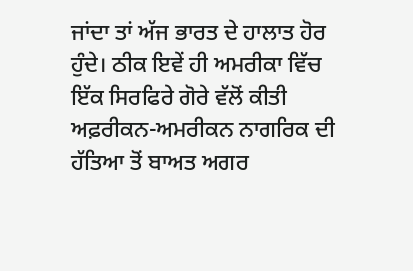ਜਾਂਦਾ ਤਾਂ ਅੱਜ ਭਾਰਤ ਦੇ ਹਾਲਾਤ ਹੋਰ ਹੁੰਦੇ। ਠੀਕ ਇਵੇਂ ਹੀ ਅਮਰੀਕਾ ਵਿੱਚ ਇੱਕ ਸਿਰਫਿਰੇ ਗੋਰੇ ਵੱਲੋਂ ਕੀਤੀ ਅਫ਼ਰੀਕਨ-ਅਮਰੀਕਨ ਨਾਗਰਿਕ ਦੀ ਹੱਤਿਆ ਤੋਂ ਬਾਅਤ ਅਗਰ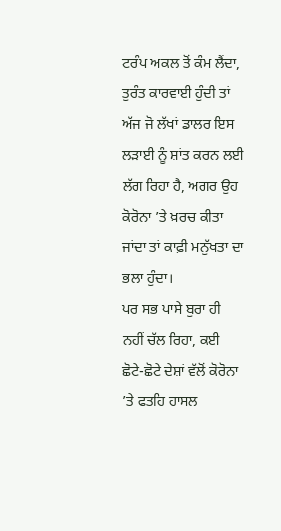ਟਰੰਪ ਅਕਲ ਤੋਂ ਕੰਮ ਲੈਂਦਾ, ਤੁਰੰਤ ਕਾਰਵਾਈ ਹੁੰਦੀ ਤਾਂ ਅੱਜ ਜੋ ਲੱਖਾਂ ਡਾਲਰ ਇਸ ਲੜਾਈ ਨੂੰ ਸ਼ਾਂਤ ਕਰਨ ਲਈ ਲੱਗ ਰਿਹਾ ਹੈ, ਅਗਰ ਉਹ ਕੋਰੋਨਾ ’ਤੇ ਖ਼ਰਚ ਕੀਤਾ ਜਾਂਦਾ ਤਾਂ ਕਾਫ਼ੀ ਮਨੁੱਖਤਾ ਦਾ ਭਲਾ ਹੁੰਦਾ।
ਪਰ ਸਭ ਪਾਸੇ ਬੁਰਾ ਹੀ ਨਹੀਂ ਚੱਲ ਰਿਹਾ, ਕਈ ਛੋਟੇ-ਛੋਟੇ ਦੇਸ਼ਾਂ ਵੱਲੋਂ ਕੋਰੋਨਾ ’ਤੇ ਫਤਹਿ ਹਾਸਲ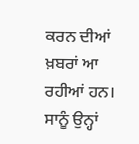ਕਰਨ ਦੀਆਂ ਖ਼ਬਰਾਂ ਆ ਰਹੀਆਂ ਹਨ। ਸਾਨੂੰ ਉਨ੍ਹਾਂ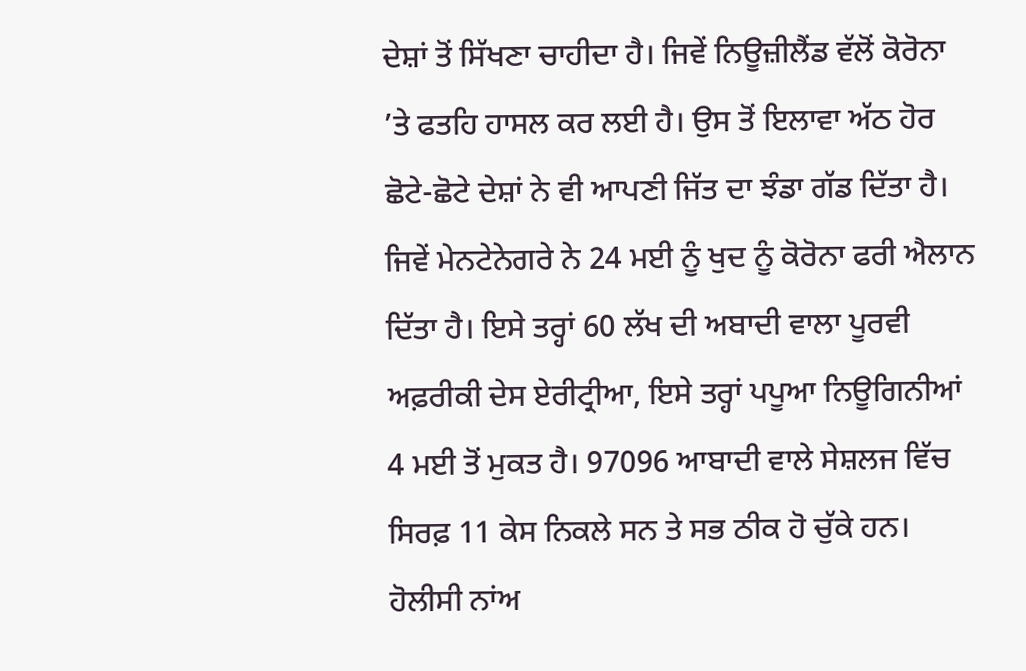ਦੇਸ਼ਾਂ ਤੋਂ ਸਿੱਖਣਾ ਚਾਹੀਦਾ ਹੈ। ਜਿਵੇਂ ਨਿਊਜ਼ੀਲੈਂਡ ਵੱਲੋਂ ਕੋਰੋਨਾ ’ਤੇ ਫਤਹਿ ਹਾਸਲ ਕਰ ਲਈ ਹੈ। ਉਸ ਤੋਂ ਇਲਾਵਾ ਅੱਠ ਹੋਰ ਛੋਟੇ-ਛੋਟੇ ਦੇਸ਼ਾਂ ਨੇ ਵੀ ਆਪਣੀ ਜਿੱਤ ਦਾ ਝੰਡਾ ਗੱਡ ਦਿੱਤਾ ਹੈ। ਜਿਵੇਂ ਮੇਨਟੇਨੇਗਰੇ ਨੇ 24 ਮਈ ਨੂੰ ਖੁਦ ਨੂੰ ਕੋਰੋਨਾ ਫਰੀ ਐਲਾਨ ਦਿੱਤਾ ਹੈ। ਇਸੇ ਤਰ੍ਹਾਂ 60 ਲੱਖ ਦੀ ਅਬਾਦੀ ਵਾਲਾ ਪੂਰਵੀ ਅਫ਼ਰੀਕੀ ਦੇਸ ਏਰੀਟ੍ਰੀਆ, ਇਸੇ ਤਰ੍ਹਾਂ ਪਪੂਆ ਨਿਊਗਿਨੀਆਂ 4 ਮਈ ਤੋਂ ਮੁਕਤ ਹੈ। 97096 ਆਬਾਦੀ ਵਾਲੇ ਸੇਸ਼ਲਜ ਵਿੱਚ ਸਿਰਫ਼ 11 ਕੇਸ ਨਿਕਲੇ ਸਨ ਤੇ ਸਭ ਠੀਕ ਹੋ ਚੁੱਕੇ ਹਨ। ਹੋਲੀਸੀ ਨਾਂਅ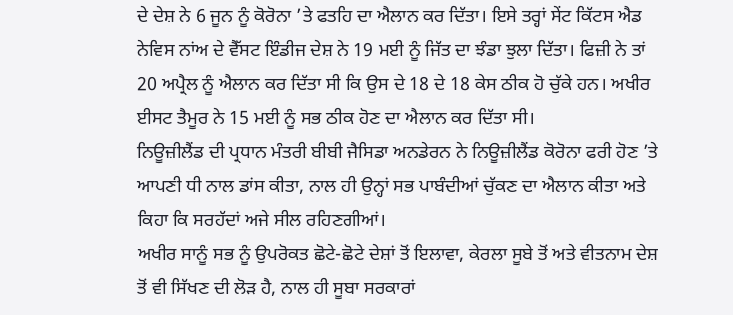ਦੇ ਦੇਸ਼ ਨੇ 6 ਜੂਨ ਨੂੰ ਕੋਰੋਨਾ ’ਤੇ ਫਤਹਿ ਦਾ ਐਲਾਨ ਕਰ ਦਿੱਤਾ। ਇਸੇ ਤਰ੍ਹਾਂ ਸੇਂਟ ਕਿੱਟਸ ਐਡ ਨੇਵਿਸ ਨਾਂਅ ਦੇ ਵੈੱਸਟ ਇੰਡੀਜ ਦੇਸ਼ ਨੇ 19 ਮਈ ਨੂੰ ਜਿੱਤ ਦਾ ਝੰਡਾ ਝੁਲਾ ਦਿੱਤਾ। ਫਿਜ਼ੀ ਨੇ ਤਾਂ 20 ਅਪ੍ਰੈਲ ਨੂੰ ਐਲਾਨ ਕਰ ਦਿੱਤਾ ਸੀ ਕਿ ਉਸ ਦੇ 18 ਦੇ 18 ਕੇਸ ਠੀਕ ਹੋ ਚੁੱਕੇ ਹਨ। ਅਖੀਰ ਈਸਟ ਤੈਮੂਰ ਨੇ 15 ਮਈ ਨੂੰ ਸਭ ਠੀਕ ਹੋਣ ਦਾ ਐਲਾਨ ਕਰ ਦਿੱਤਾ ਸੀ।
ਨਿਊਜ਼ੀਲੈਂਡ ਦੀ ਪ੍ਰਧਾਨ ਮੰਤਰੀ ਬੀਬੀ ਜੈਸਿਡਾ ਅਨਡੇਰਨ ਨੇ ਨਿਊਜ਼ੀਲੈਂਡ ਕੋਰੋਨਾ ਫਰੀ ਹੋਣ ’ਤੇ ਆਪਣੀ ਧੀ ਨਾਲ ਡਾਂਸ ਕੀਤਾ, ਨਾਲ ਹੀ ਉਨ੍ਹਾਂ ਸਭ ਪਾਬੰਦੀਆਂ ਚੁੱਕਣ ਦਾ ਐਲਾਨ ਕੀਤਾ ਅਤੇ ਕਿਹਾ ਕਿ ਸਰਹੱਦਾਂ ਅਜੇ ਸੀਲ ਰਹਿਣਗੀਆਂ।
ਅਖੀਰ ਸਾਨੂੰ ਸਭ ਨੂੰ ਉਪਰੋਕਤ ਛੋਟੇ-ਛੋਟੇ ਦੇਸ਼ਾਂ ਤੋਂ ਇਲਾਵਾ, ਕੇਰਲਾ ਸੂਬੇ ਤੋਂ ਅਤੇ ਵੀਤਨਾਮ ਦੇਸ਼ ਤੋਂ ਵੀ ਸਿੱਖਣ ਦੀ ਲੋੜ ਹੈ, ਨਾਲ ਹੀ ਸੂਬਾ ਸਰਕਾਰਾਂ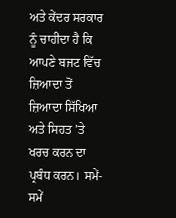ਅਤੇ ਕੇਂਦਰ ਸਰਕਾਰ ਨੂੰ ਚਾਹੀਦਾ ਹੈ ਕਿ ਆਪਣੇ ਬਜਟ ਵਿੱਚ ਜ਼ਿਆਦਾ ਤੋਂ ਜ਼ਿਆਦਾ ਸਿੱਖਿਆ ਅਤੇ ਸਿਹਤ ’ਤੇ ਖਰਚ ਕਰਨ ਦਾ ਪ੍ਰਬੰਧ ਕਰਨ। ਸਮੇਂ-ਸਮੇਂ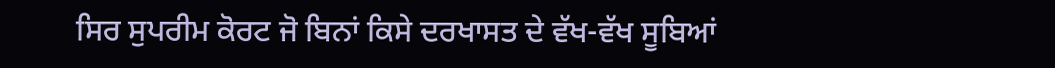ਸਿਰ ਸੁਪਰੀਮ ਕੋਰਟ ਜੋ ਬਿਨਾਂ ਕਿਸੇ ਦਰਖਾਸਤ ਦੇ ਵੱਖ-ਵੱਖ ਸੂਬਿਆਂ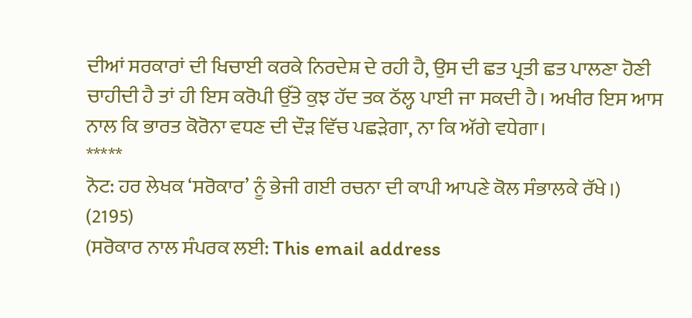ਦੀਆਂ ਸਰਕਾਰਾਂ ਦੀ ਖਿਚਾਈ ਕਰਕੇ ਨਿਰਦੇਸ਼ ਦੇ ਰਹੀ ਹੈ, ਉਸ ਦੀ ਛਤ ਪ੍ਰਤੀ ਛਤ ਪਾਲਣਾ ਹੋਣੀ ਚਾਹੀਦੀ ਹੈ ਤਾਂ ਹੀ ਇਸ ਕਰੋਪੀ ਉੱਤੇ ਕੁਝ ਹੱਦ ਤਕ ਠੱਲ੍ਹ ਪਾਈ ਜਾ ਸਕਦੀ ਹੈ। ਅਖੀਰ ਇਸ ਆਸ ਨਾਲ ਕਿ ਭਾਰਤ ਕੋਰੋਨਾ ਵਧਣ ਦੀ ਦੌੜ ਵਿੱਚ ਪਛੜੇਗਾ, ਨਾ ਕਿ ਅੱਗੇ ਵਧੇਗਾ।
*****
ਨੋਟ: ਹਰ ਲੇਖਕ ‘ਸਰੋਕਾਰ’ ਨੂੰ ਭੇਜੀ ਗਈ ਰਚਨਾ ਦੀ ਕਾਪੀ ਆਪਣੇ ਕੋਲ ਸੰਭਾਲਕੇ ਰੱਖੇ।)
(2195)
(ਸਰੋਕਾਰ ਨਾਲ ਸੰਪਰਕ ਲਈ: This email address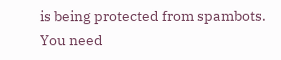is being protected from spambots. You need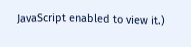JavaScript enabled to view it.)